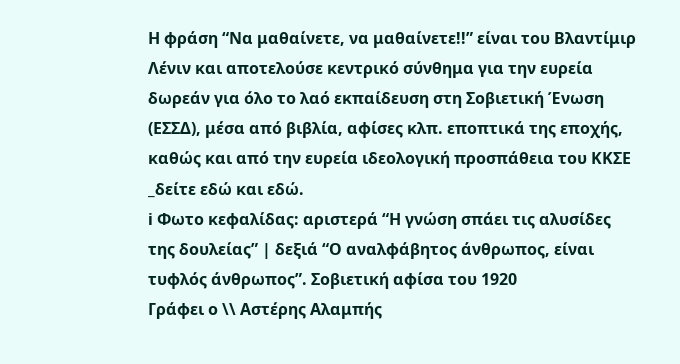Η φράση “Να μαθαίνετε, να μαθαίνετε!!” είναι του Βλαντίμιρ Λένιν και αποτελούσε κεντρικό σύνθημα για την ευρεία δωρεάν για όλο το λαό εκπαίδευση στη Σοβιετική Ένωση (ΕΣΣΔ), μέσα από βιβλία, αφίσες κλπ. εποπτικά της εποχής, καθώς και από την ευρεία ιδεολογική προσπάθεια του ΚΚΣΕ _δείτε εδώ και εδώ.
ℹ Φωτο κεφαλίδας: αριστερά “Η γνώση σπάει τις αλυσίδες της δουλείας” | δεξιά “Ο αναλφάβητος άνθρωπος, είναι τυφλός άνθρωπος”. Σοβιετική αφίσα του 1920
Γράφει ο \\ Αστέρης Αλαμπής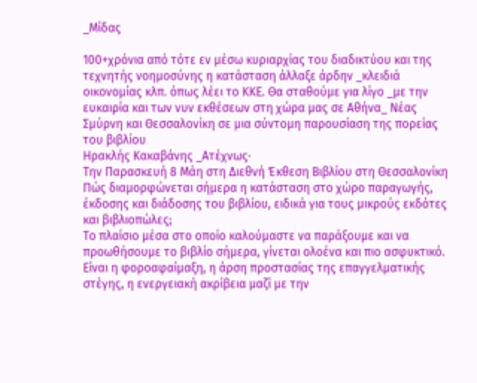_Μίδας

100+χρόνια από τότε εν μέσω κυριαρχίας του διαδικτύου και της τεχνητής νοημοσύνης η κατάσταση άλλαξε άρδην _κλειδιά οικονομίας κλπ. όπως λέει το ΚΚΕ. Θα σταθούμε για λίγο _με την ευκαιρία και των νυν εκθέσεων στη χώρα μας σε Αθήνα_ Νέας Σμύρνη και Θεσσαλονίκη σε μια σύντομη παρουσίαση της πορείας του βιβλίου
Ηρακλής Κακαβάνης _Ατέχνως·
Την Παρασκευή 8 Μάη στη Διεθνή Έκθεση Βιβλίου στη Θεσσαλονίκη
Πώς διαμορφώνεται σήμερα η κατάσταση στο χώρο παραγωγής, έκδοσης και διάδοσης του βιβλίου, ειδικά για τους μικρούς εκδότες και βιβλιοπώλες;
Το πλαίσιο μέσα στο οποίο καλούμαστε να παράξουμε και να προωθήσουμε το βιβλίο σήμερα, γίνεται ολοένα και πιο ασφυκτικό. Είναι η φοροαφαίμαξη, η άρση προστασίας της επαγγελματικής στέγης, η ενεργειακή ακρίβεια μαζί με την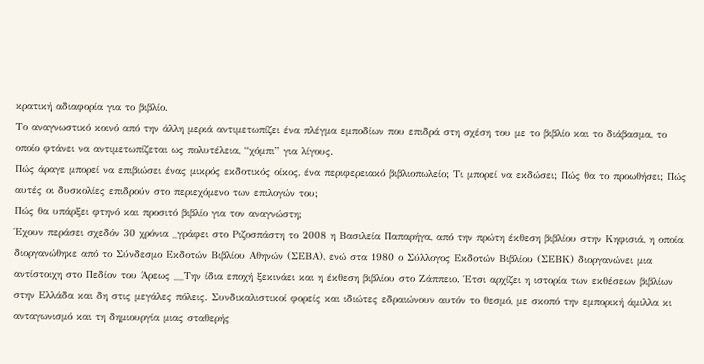κρατική αδιαφορία για το βιβλίο.
Το αναγνωστικό κοινό από την άλλη μεριά αντιμετωπίζει ένα πλέγμα εμποδίων που επιδρά στη σχέση του με το βιβλίο και το διάβασμα, το οποίο φτάνει να αντιμετωπίζεται ως πολυτέλεια, “χόμπι” για λίγους.
Πώς άραγε μπορεί να επιβιώσει ένας μικρός εκδοτικός οίκος, ένα περιφερειακό βιβλιοπωλείο; Τι μπορεί να εκδώσει; Πώς θα το προωθήσει; Πώς αυτές οι δυσκολίες επιδρούν στο περιεχόμενο των επιλογών του;
Πώς θα υπάρξει φτηνό και προσιτό βιβλίο για τον αναγνώστη;
Έχουν περάσει σχεδόν 30 χρόνια _γράφει στο Ριζοσπάστη το 2008 η Βασιλεία Παπαρήγα, από την πρώτη έκθεση βιβλίου στην Κηφισιά, η οποία διοργανώθηκε από το Σύνδεσμο Εκδοτών Βιβλίου Αθηνών (ΣΕΒΑ), ενώ στα 1980 ο Σύλλογος Εκδοτών Βιβλίου (ΣΕΒΚ) διοργανώνει μια αντίστοιχη στο Πεδίον του Άρεως __Την ίδια εποχή ξεκινάει και η έκθεση βιβλίου στο Ζάππειο. Έτσι αρχίζει η ιστορία των εκθέσεων βιβλίων στην Ελλάδα και δη στις μεγάλες πόλεις. Συνδικαλιστικοί φορείς και ιδιώτες εδραιώνουν αυτόν το θεσμό, με σκοπό την εμπορική άμιλλα κι ανταγωνισμό και τη δημιουργία μιας σταθερής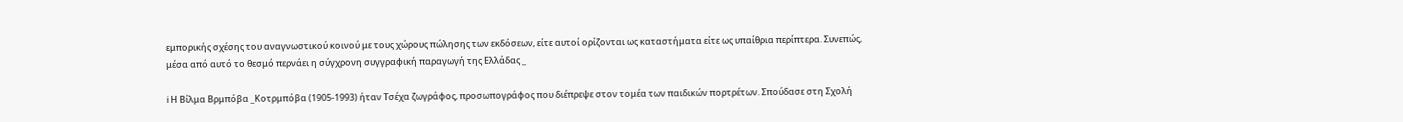εμπορικής σχέσης του αναγνωστικού κοινού με τους χώρους πώλησης των εκδόσεων, είτε αυτοί ορίζονται ως καταστήματα είτε ως υπαίθρια περίπτερα. Συνεπώς, μέσα από αυτό το θεσμό περνάει η σύγχρονη συγγραφική παραγωγή της Ελλάδας _

ℹ Η Βίλμα Βρμπόβα _Κοτρμπόβα (1905-1993) ήταν Τσέχα ζωγράφος, προσωπογράφος που διέπρεψε στον τομέα των παιδικών πορτρέτων. Σπούδασε στη Σχολή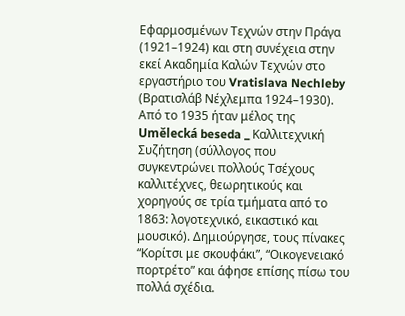Εφαρμοσμένων Τεχνών στην Πράγα (1921–1924) και στη συνέχεια στην εκεί Ακαδημία Καλών Τεχνών στο εργαστήριο του Vratislava Nechleby (Βρατισλάβ Νέχλεμπα 1924–1930). Από το 1935 ήταν μέλος της Umělecká beseda _ Καλλιτεχνική Συζήτηση (σύλλογος που συγκεντρώνει πολλούς Τσέχους καλλιτέχνες, θεωρητικούς και χορηγούς σε τρία τμήματα από το 1863: λογοτεχνικό, εικαστικό και μουσικό). Δημιούργησε, τους πίνακες “Κορίτσι με σκουφάκι”, “Οικογενειακό πορτρέτο” και άφησε επίσης πίσω του πολλά σχέδια.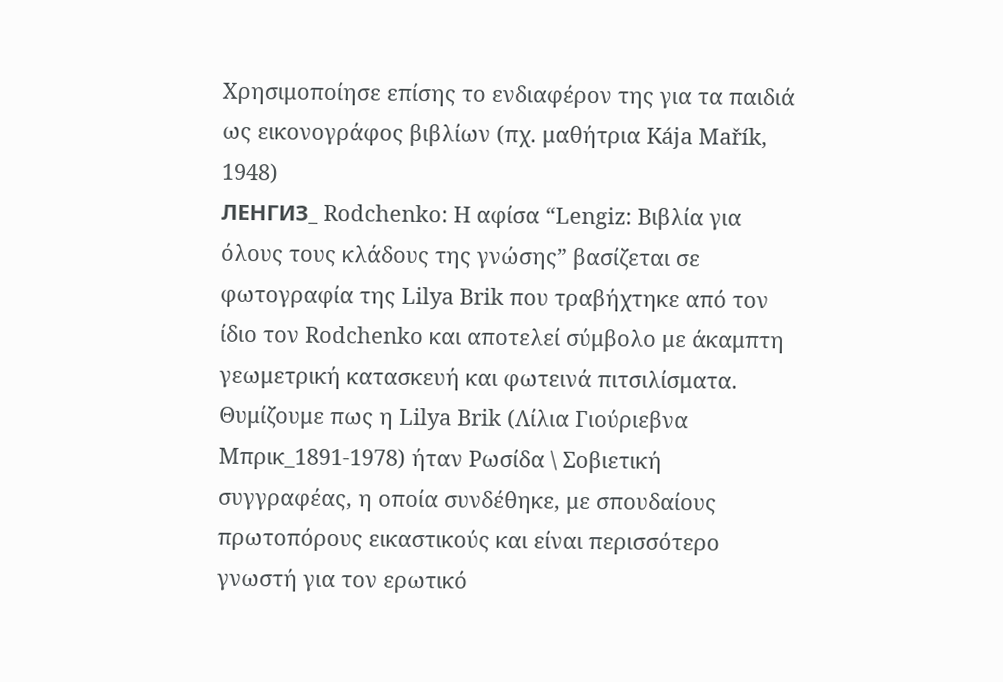Χρησιμοποίησε επίσης το ενδιαφέρον της για τα παιδιά ως εικονογράφος βιβλίων (πχ. μαθήτρια Kája Mařík, 1948)
ЛЕНГИЗ_ Rodchenko: Η αφίσα “Lengiz: Βιβλία για όλους τους κλάδους της γνώσης” βασίζεται σε φωτογραφία της Lilya Brik που τραβήχτηκε από τον ίδιο τον Rodchenko και αποτελεί σύμβολο με άκαμπτη γεωμετρική κατασκευή και φωτεινά πιτσιλίσματα. Θυμίζουμε πως η Lilya Brik (Λίλια Γιούριεβνα Μπρικ_1891-1978) ήταν Ρωσίδα \ Σοβιετική συγγραφέας, η οποία συνδέθηκε, με σπουδαίους πρωτοπόρους εικαστικούς και είναι περισσότερο γνωστή για τον ερωτικό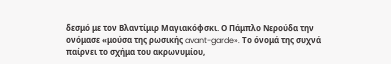δεσμό με τον Βλαντίμιρ Μαγιακόφσκι. Ο Πάμπλο Νερούδα την ονόμασε «μούσα της ρωσικής avant-garde». Το όνομά της συχνά παίρνει το σχήμα του ακρωνυμίου,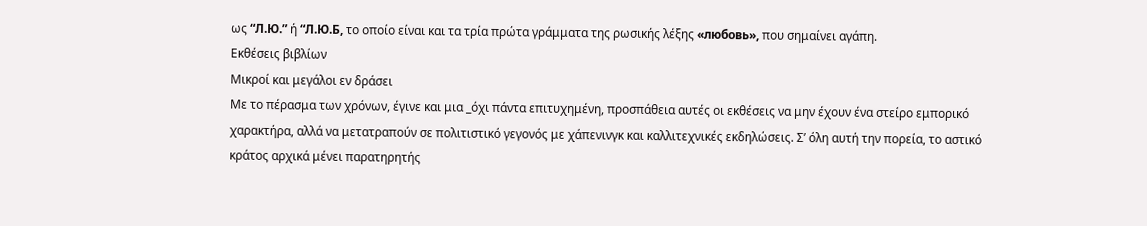ως “Л.Ю.” ή “Л.Ю.Б, το οποίο είναι και τα τρία πρώτα γράμματα της ρωσικής λέξης «любовь», που σημαίνει αγάπη.
Εκθέσεις βιβλίων
Μικροί και μεγάλοι εν δράσει
Με το πέρασμα των χρόνων, έγινε και μια _όχι πάντα επιτυχημένη, προσπάθεια αυτές οι εκθέσεις να μην έχουν ένα στείρο εμπορικό χαρακτήρα, αλλά να μετατραπούν σε πολιτιστικό γεγονός με χάπενινγκ και καλλιτεχνικές εκδηλώσεις. Σ’ όλη αυτή την πορεία, το αστικό κράτος αρχικά μένει παρατηρητής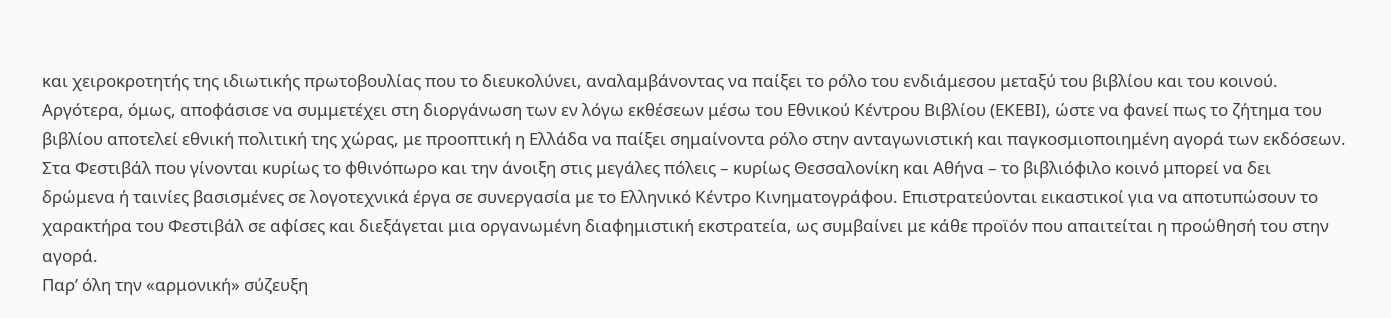και χειροκροτητής της ιδιωτικής πρωτοβουλίας που το διευκολύνει, αναλαμβάνοντας να παίξει το ρόλο του ενδιάμεσου μεταξύ του βιβλίου και του κοινού. Αργότερα, όμως, αποφάσισε να συμμετέχει στη διοργάνωση των εν λόγω εκθέσεων μέσω του Εθνικού Κέντρου Βιβλίου (ΕΚΕΒΙ), ώστε να φανεί πως το ζήτημα του βιβλίου αποτελεί εθνική πολιτική της χώρας, με προοπτική η Ελλάδα να παίξει σημαίνοντα ρόλο στην ανταγωνιστική και παγκοσμιοποιημένη αγορά των εκδόσεων. Στα Φεστιβάλ που γίνονται κυρίως το φθινόπωρο και την άνοιξη στις μεγάλες πόλεις – κυρίως Θεσσαλονίκη και Αθήνα – το βιβλιόφιλο κοινό μπορεί να δει δρώμενα ή ταινίες βασισμένες σε λογοτεχνικά έργα σε συνεργασία με το Ελληνικό Κέντρο Κινηματογράφου. Επιστρατεύονται εικαστικοί για να αποτυπώσουν το χαρακτήρα του Φεστιβάλ σε αφίσες και διεξάγεται μια οργανωμένη διαφημιστική εκστρατεία, ως συμβαίνει με κάθε προϊόν που απαιτείται η προώθησή του στην αγορά.
Παρ’ όλη την «αρμονική» σύζευξη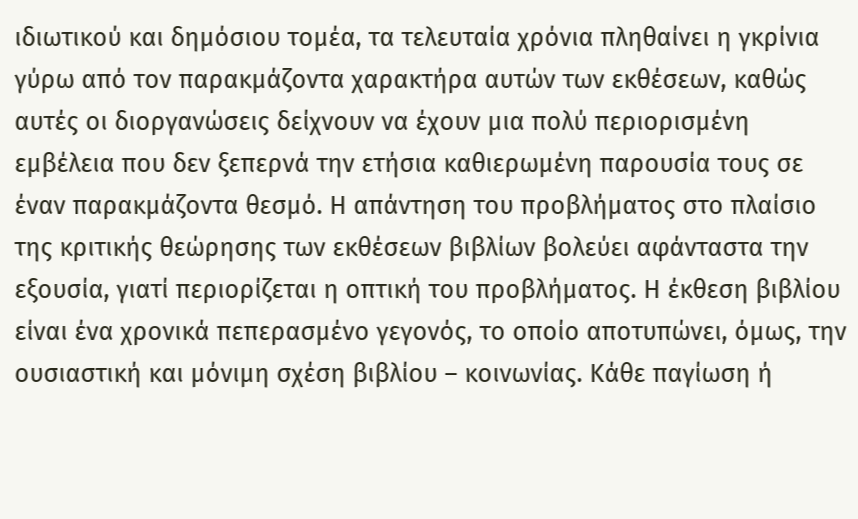ιδιωτικού και δημόσιου τομέα, τα τελευταία χρόνια πληθαίνει η γκρίνια γύρω από τον παρακμάζοντα χαρακτήρα αυτών των εκθέσεων, καθώς αυτές οι διοργανώσεις δείχνουν να έχουν μια πολύ περιορισμένη εμβέλεια που δεν ξεπερνά την ετήσια καθιερωμένη παρουσία τους σε έναν παρακμάζοντα θεσμό. Η απάντηση του προβλήματος στο πλαίσιο της κριτικής θεώρησης των εκθέσεων βιβλίων βολεύει αφάνταστα την εξουσία, γιατί περιορίζεται η οπτική του προβλήματος. Η έκθεση βιβλίου είναι ένα χρονικά πεπερασμένο γεγονός, το οποίο αποτυπώνει, όμως, την ουσιαστική και μόνιμη σχέση βιβλίου – κοινωνίας. Κάθε παγίωση ή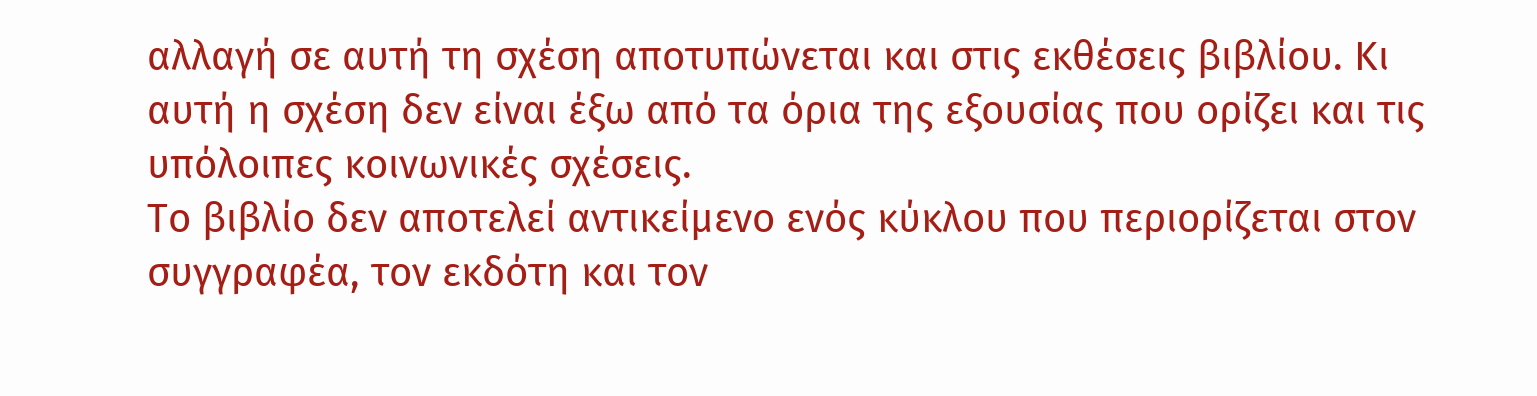αλλαγή σε αυτή τη σχέση αποτυπώνεται και στις εκθέσεις βιβλίου. Κι αυτή η σχέση δεν είναι έξω από τα όρια της εξουσίας που ορίζει και τις υπόλοιπες κοινωνικές σχέσεις.
Το βιβλίο δεν αποτελεί αντικείμενο ενός κύκλου που περιορίζεται στον συγγραφέα, τον εκδότη και τον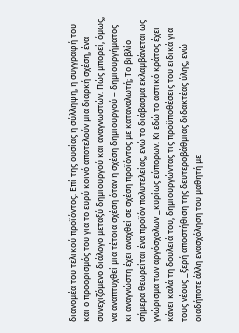διανομέα του τελικού προϊόντος. Επί της ουσίας η σύλληψη, η συγγραφή του και ο προορισμός του για το ευρύ κοινό αποτελούν μια διαρκή σχέση, ένα συνεχιζόμενο διάλογο μεταξύ δημιουργού και αναγνωστών. Πώς μπορεί, όμως, να αναπτυχθεί μια τέτοια σχέση όταν η σχέση δημιουργού – δημιουργήματος κι αναγνώστη έχει αναχθεί σε σχέση προϊόντος με καταναλωτή; Το βιβλίο σήμερα θεωρείται ένα προϊόν πολυτελείας, ενώ το διάβασμα εκλαμβάνεται ως γνώρισμα των αργόσχολων _κυρίως εύπορων. Κι εδώ το αστικό κράτος έχει κάνει καλά τη δουλειά του, δημιουργώντας τις προϋποθέσεις του ειδικά για τους νέους _ξερή αποστήθιση της δευτεροβάθμιας διδακτέας ύλης, ενώ οιαδήποτε άλλη ενασχόληση του μαθητή με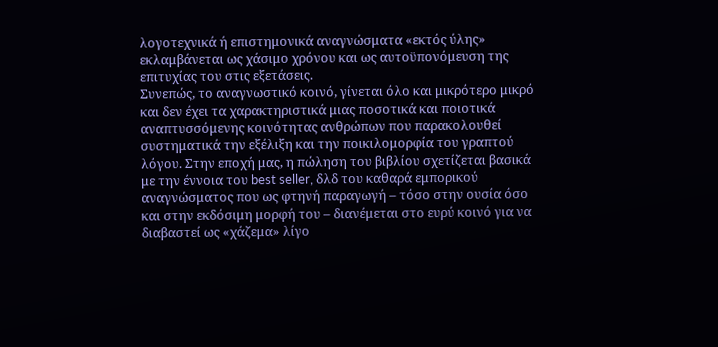λογοτεχνικά ή επιστημονικά αναγνώσματα «εκτός ύλης» εκλαμβάνεται ως χάσιμο χρόνου και ως αυτοϋπονόμευση της επιτυχίας του στις εξετάσεις.
Συνεπώς, το αναγνωστικό κοινό, γίνεται όλο και μικρότερο μικρό και δεν έχει τα χαρακτηριστικά μιας ποσοτικά και ποιοτικά αναπτυσσόμενης κοινότητας ανθρώπων που παρακολουθεί συστηματικά την εξέλιξη και την ποικιλομορφία του γραπτού λόγου. Στην εποχή μας, η πώληση του βιβλίου σχετίζεται βασικά με την έννοια του best seller, δλδ του καθαρά εμπορικού αναγνώσματος που ως φτηνή παραγωγή – τόσο στην ουσία όσο και στην εκδόσιμη μορφή του – διανέμεται στο ευρύ κοινό για να διαβαστεί ως «χάζεμα» λίγο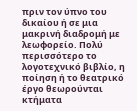πριν τον ύπνο του δικαίου ή σε μια μακρινή διαδρομή με λεωφορείο. Πολύ περισσότερο το λογοτεχνικό βιβλίο, η ποίηση ή το θεατρικό έργο θεωρούνται κτήματα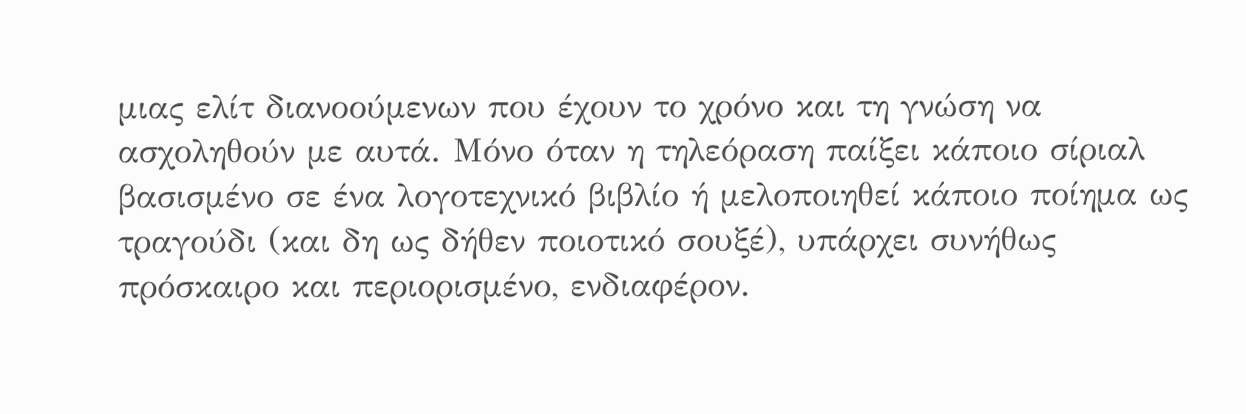μιας ελίτ διανοούμενων που έχουν το χρόνο και τη γνώση να ασχοληθούν με αυτά. Μόνο όταν η τηλεόραση παίξει κάποιο σίριαλ βασισμένο σε ένα λογοτεχνικό βιβλίο ή μελοποιηθεί κάποιο ποίημα ως τραγούδι (και δη ως δήθεν ποιοτικό σουξέ), υπάρχει συνήθως πρόσκαιρο και περιορισμένο, ενδιαφέρον.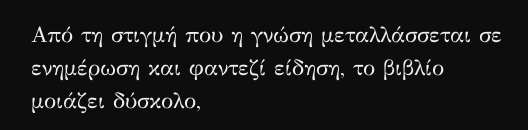Από τη στιγμή που η γνώση μεταλλάσσεται σε ενημέρωση και φαντεζί είδηση, το βιβλίο μοιάζει δύσκολο,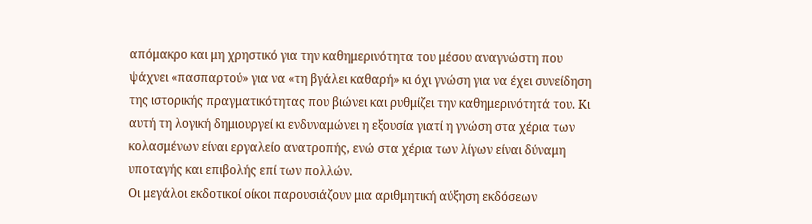απόμακρο και μη χρηστικό για την καθημερινότητα του μέσου αναγνώστη που ψάχνει «πασπαρτού» για να «τη βγάλει καθαρή» κι όχι γνώση για να έχει συνείδηση της ιστορικής πραγματικότητας που βιώνει και ρυθμίζει την καθημερινότητά του. Κι αυτή τη λογική δημιουργεί κι ενδυναμώνει η εξουσία γιατί η γνώση στα χέρια των κολασμένων είναι εργαλείο ανατροπής, ενώ στα χέρια των λίγων είναι δύναμη υποταγής και επιβολής επί των πολλών.
Οι μεγάλοι εκδοτικοί οίκοι παρουσιάζουν μια αριθμητική αύξηση εκδόσεων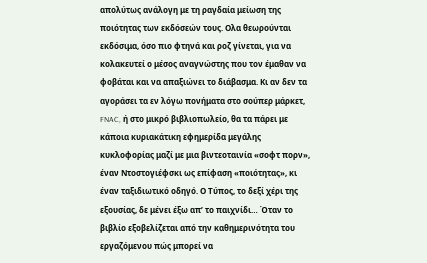απολύτως ανάλογη με τη ραγδαία μείωση της ποιότητας των εκδόσεών τους. Ολα θεωρούνται εκδόσιμα, όσο πιο φτηνά και ροζ γίνεται, για να κολακευτεί ο μέσος αναγνώστης που τον έμαθαν να φοβάται και να απαξιώνει το διάβασμα. Κι αν δεν τα αγοράσει τα εν λόγω πονήματα στο σούπερ μάρκετ, FNAC, ή στο μικρό βιβλιοπωλείο, θα τα πάρει με κάποια κυριακάτικη εφημερίδα μεγάλης κυκλοφορίας μαζί με μια βιντεοταινία «σοφτ πορν», έναν Ντοστογιέφσκι ως επίφαση «ποιότητας», κι έναν ταξιδιωτικό οδηγό. Ο Τύπος, το δεξί χέρι της εξουσίας, δε μένει έξω απ’ το παιχνίδι… Όταν το βιβλίο εξοβελίζεται από την καθημερινότητα του εργαζόμενου πώς μπορεί να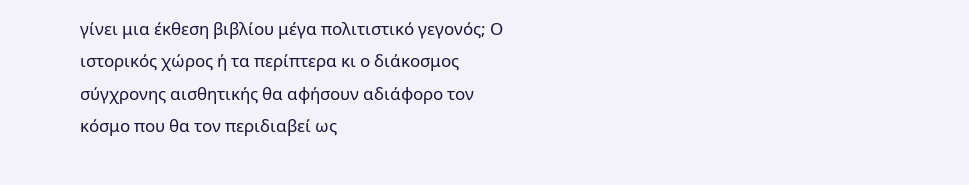γίνει μια έκθεση βιβλίου μέγα πολιτιστικό γεγονός; Ο ιστορικός χώρος ή τα περίπτερα κι ο διάκοσμος σύγχρονης αισθητικής θα αφήσουν αδιάφορο τον κόσμο που θα τον περιδιαβεί ως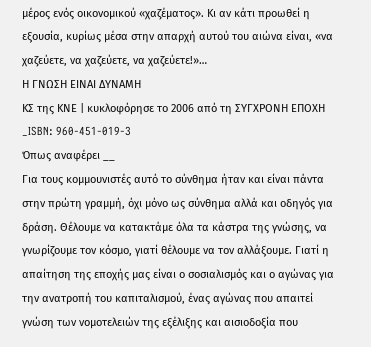μέρος ενός οικονομικού «χαζέματος». Κι αν κάτι προωθεί η εξουσία, κυρίως μέσα στην απαρχή αυτού του αιώνα είναι, «να χαζεύετε, να χαζεύετε, να χαζεύετε!»…
Η ΓΝΩΣΗ ΕΙΝΑΙ ΔΥΝΑΜΗ
ΚΣ της ΚΝΕ | κυκλοφόρησε το 2006 από τη ΣΥΓΧΡΟΝΗ ΕΠΟΧΗ _ISBN: 960-451-019-3
Όπως αναφέρει __
Για τους κομμουνιστές αυτό το σύνθημα ήταν και είναι πάντα στην πρώτη γραμμή, όχι μόνο ως σύνθημα αλλά και οδηγός για δράση. Θέλουμε να κατακτάμε όλα τα κάστρα της γνώσης, να γνωρίζουμε τον κόσμο, γιατί θέλουμε να τον αλλάξουμε. Γιατί η απαίτηση της εποχής μας είναι ο σοσιαλισμός και ο αγώνας για την ανατροπή του καπιταλισμού, ένας αγώνας που απαιτεί γνώση των νομοτελειών της εξέλιξης και αισιοδοξία που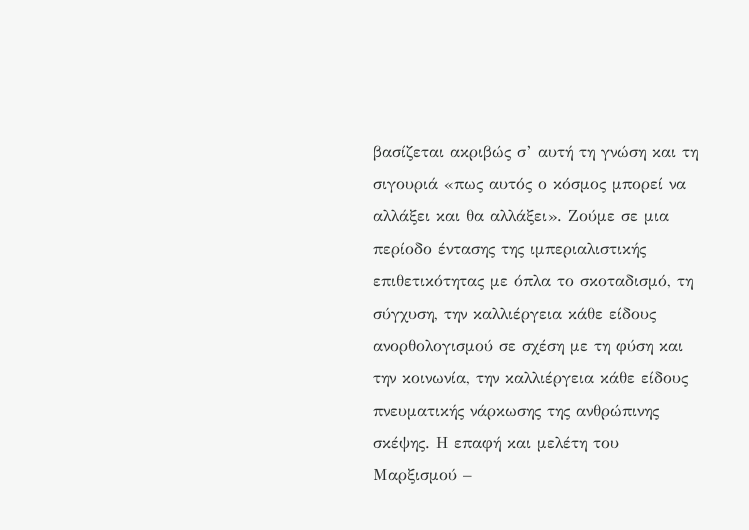βασίζεται ακριβώς σ’ αυτή τη γνώση και τη σιγουριά «πως αυτός ο κόσμος μπορεί να αλλάξει και θα αλλάξει». Ζούμε σε μια περίοδο έντασης της ιμπεριαλιστικής επιθετικότητας με όπλα το σκοταδισμό, τη σύγχυση, την καλλιέργεια κάθε είδους ανορθολογισμού σε σχέση με τη φύση και την κοινωνία, την καλλιέργεια κάθε είδους πνευματικής νάρκωσης της ανθρώπινης σκέψης. Η επαφή και μελέτη του Μαρξισμού –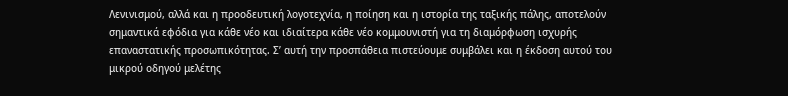Λενινισμού, αλλά και η προοδευτική λογοτεχνία, η ποίηση και η ιστορία της ταξικής πάλης, αποτελούν σημαντικά εφόδια για κάθε νέο και ιδιαίτερα κάθε νέο κομμουνιστή για τη διαμόρφωση ισχυρής επαναστατικής προσωπικότητας. Σ’ αυτή την προσπάθεια πιστεύουμε συμβάλει και η έκδοση αυτού του μικρού οδηγού μελέτης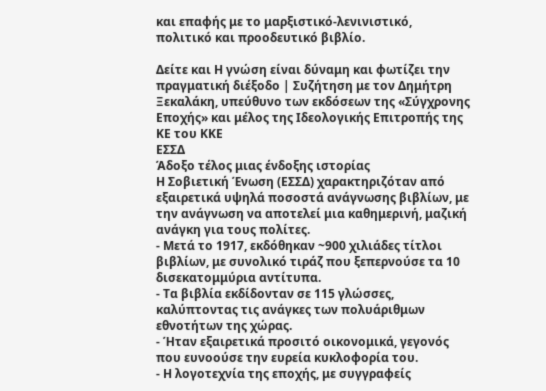και επαφής με το μαρξιστικό-λενινιστικό, πολιτικό και προοδευτικό βιβλίο.

Δείτε και Η γνώση είναι δύναμη και φωτίζει την πραγματική διέξοδο | Συζήτηση με τον Δημήτρη Ξεκαλάκη, υπεύθυνο των εκδόσεων της «Σύγχρονης Εποχής» και μέλος της Ιδεολογικής Επιτροπής της ΚΕ του ΚΚΕ
ΕΣΣΔ
Άδοξο τέλος μιας ένδοξης ιστορίας
Η Σοβιετική Ένωση (ΕΣΣΔ) χαρακτηριζόταν από εξαιρετικά υψηλά ποσοστά ανάγνωσης βιβλίων, με την ανάγνωση να αποτελεί μια καθημερινή, μαζική ανάγκη για τους πολίτες.
- Μετά το 1917, εκδόθηκαν ~900 χιλιάδες τίτλοι βιβλίων, με συνολικό τιράζ που ξεπερνούσε τα 10 δισεκατομμύρια αντίτυπα.
- Τα βιβλία εκδίδονταν σε 115 γλώσσες, καλύπτοντας τις ανάγκες των πολυάριθμων εθνοτήτων της χώρας.
- Ήταν εξαιρετικά προσιτό οικονομικά, γεγονός που ευνοούσε την ευρεία κυκλοφορία του.
- Η λογοτεχνία της εποχής, με συγγραφείς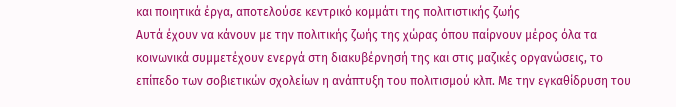και ποιητικά έργα, αποτελούσε κεντρικό κομμάτι της πολιτιστικής ζωής
Αυτά έχουν να κάνουν με την πολιτικής ζωής της χώρας όπου παίρνουν μέρος όλα τα κοινωνικά συμμετέχουν ενεργά στη διακυβέρνησή της και στις μαζικές οργανώσεις, το επίπεδο των σοβιετικών σχολείων η ανάπτυξη του πολιτισμού κλπ. Με την εγκαθίδρυση του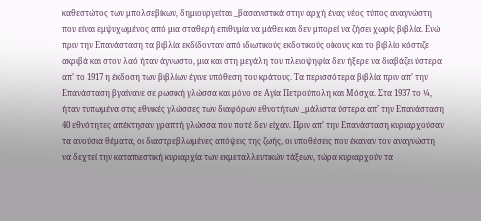καθεστώτος των μπολσεβίκων, δημιουργείται _βασανιστικά στην αρχή ένας νέος τύπος αναγνώστη που είναι εμψυχωμένος από μια σταθερή επιθυμία να μάθει και δεν μπορεί να ζήσει χωρίς βιβλία. Ενώ πριν την Επανάσταση τα βιβλία εκδίδονταν από ιδιωτικούς εκδοτικούς οίκους και το βιβλίο κόστιζε ακριβά και στον λαό ήταν άγνωστο, μια και στη μεγάλη του πλειοψηφία δεν ήξερε να διαβάζει ύστερα απ’ το 1917 η έκδοση των βιβλίων έγινε υπόθεση του κράτους. Τα περισσότερα βιβλία πριν απ’ την Επανάσταση βγαίνανε σε ρωσική γλώσσα και μόνο σε Αγία Πετρούπολη και Μόσχα. Στα 1937 το ¼, ήταν τυπωμένα στις εθνικές γλώσσες των διαφόρων εθνοτήτων _μάλιστα ύστερα απ’ την Επανάσταση 40 εθνότητες απέκτησαν γραπτή γλώσσα που ποτέ δεν είχαν. Πριν απ’ την Επανάσταση κυριαρχούσαν τα ανούσια θέματα, οι διαστρεβλωμένες απόψεις της ζωής, οι υποθέσεις που έκαναν τον αναγνώστη να δεχτεί την καταπιεστική κυριαρχία των εκμεταλλευτικών τάξεων, τώρα κυριαρχούν τα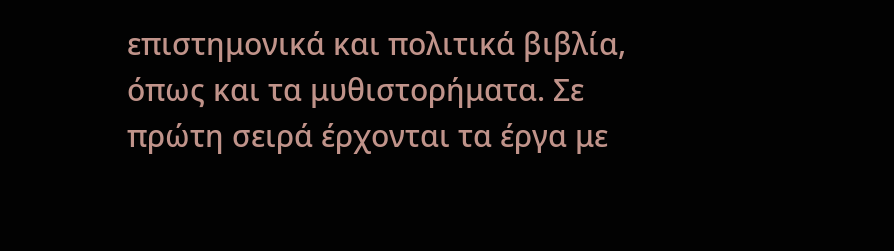επιστημονικά και πολιτικά βιβλία, όπως και τα μυθιστορήματα. Σε πρώτη σειρά έρχονται τα έργα με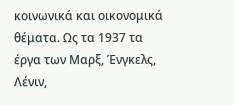κοινωνικά και οικονομικά θέματα. Ως τα 1937 τα έργα των Μαρξ, Ένγκελς, Λένιν,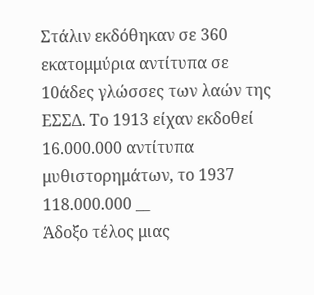Στάλιν εκδόθηκαν σε 360 εκατομμύρια αντίτυπα σε 10άδες γλώσσες των λαών της ΕΣΣΔ. Το 1913 είχαν εκδοθεί 16.000.000 αντίτυπα μυθιστορημάτων, το 1937 118.000.000 __
Άδοξο τέλος μιας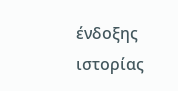ένδοξης ιστορίας